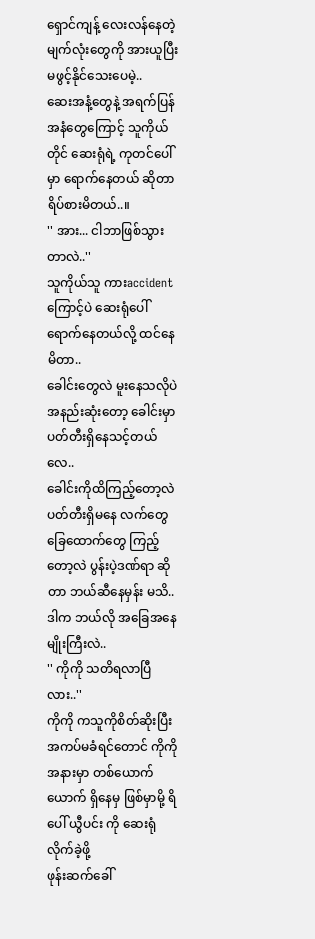ရှောင်ကျန့် လေးလန်နေတဲ့ မျက်လုံးတွေကို အားယူပြီး မဖွင့်နိုင်သေးပေမဲ့..
ဆေးအနံ့တွေနဲ့ အရက်ပြန်အနံတွေကြောင့် သူကိုယ်တိုင် ဆေးရုံရဲ့ ကုတင်ပေါ်မှာ ရောက်နေတယ် ဆိုတာ ရိပ်စားမိတယ်..။
'' အား... ငါဘာဖြစ်သွားတာလဲ..''
သူကိုယ်သူ ကားaccident ကြောင့်ပဲ ဆေးရုံပေါ်ရောက်နေတယ်လို့ ထင်နေမိတာ..
ခေါင်းတွေလဲ မူးနေသလိုပဲ အနည်းဆုံးတော့ ခေါင်းမှာ ပတ်တီးရှိနေသင့်တယ်လေ..
ခေါင်းကိုထိကြည့်တော့လဲ ပတ်တီးရှိမနေ လက်တွေ ခြေထောက်တွေ ကြည့်တော့လဲ ပွန်းပဲ့ဒဏ်ရာ ဆိုတာ ဘယ်ဆီနေမှန်း မသိ..
ဒါက ဘယ်လို အခြေအနေ မျိုးကြီးလဲ..
'' ကိုကို သတိရလာပြီလား..''
ကိုကို ကသူကိုစိတ်ဆိုးပြီး အကပ်မခံရင်တောင် ကိုကို အနားမှာ တစ်ယောက်ယောက် ရှိနေမှ ဖြစ်မှာမို့ ရိပေါ် ယွီပင်း ကို ဆေးရုံလိုက်ခဲ့ဖို့
ဖုန်းဆက်ခေါ်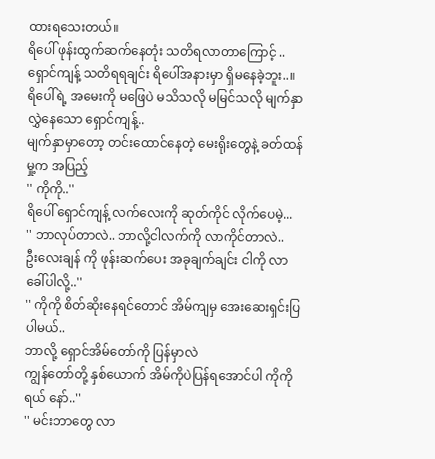ထားရသေးတယ်။
ရိပေါ် ဖုန်းထွက်ဆက်နေတုံး သတိရလာတာကြောင့် ..
ရှောင်ကျန့် သတိရရချင်း ရိပေါ်အနားမှာ ရှိမနေခဲ့ဘူး..။
ရိပေါ်ရဲ့ အမေးကို မဖြေပဲ မသိသလို မမြင်သလို မျက်နှာလွှဲနေသော ရှောင်ကျန့်..
မျက်နှာမှာတော့ တင်းထောင်နေတဲ့ မေးရိုးတွေနဲ့ ခတ်ထန်မှု့က အပြည့်
'' ကိုကို..''
ရိပေါ် ရှောင်ကျန့် လက်လေးကို ဆုတ်ကိုင် လိုက်ပေမဲ့...
'' ဘာလုပ်တာလဲ.. ဘာလို့ငါလက်ကို လာကိုင်တာလဲ..
ဦးလေးချန် ကို ဖုန်းဆက်ပေး အခုချက်ချင်း ငါကို လာခေါ်ပါလို့..''
'' ကိုကို စိတ်ဆိုးနေရင်တောင် အိမ်ကျမှ အေးဆေးရှင်းပြပါမယ်..
ဘာလို့ ရှောင်အိမ်တော်ကို ပြန်မှာလဲ
ကျွန်တော်တို့ နှစ်ယောက် အိမ်ကိုပဲပြန်ရအောင်ပါ ကိုကိုရယ် နော်..''
'' မင်းဘာတွေ လာ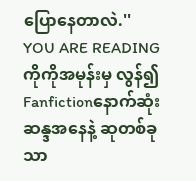ပြောနေတာလဲ.''
YOU ARE READING
ကိုကိုအမုန်းမှ လွန်၍
Fanfictionနောက်ဆုံးဆန္ဒအနေနဲ့ ဆုတစ်ခုသာ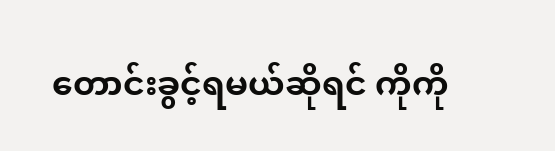တောင်းခွင့်ရမယ်ဆိုရင် ကိုကို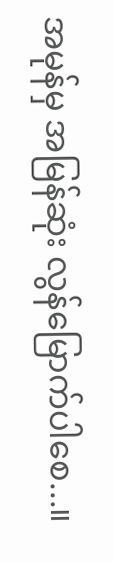အမုန်မှ အမြန်ဆုံး လွန်မြောက်ပါစေ...။